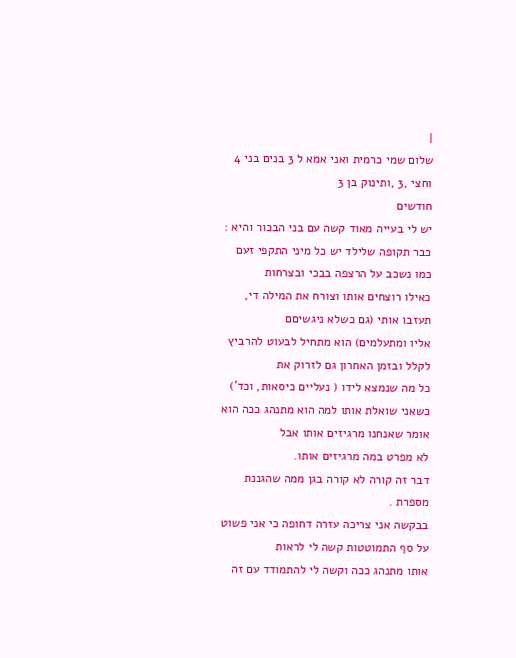|
שלום שמי כרמית ואני אמא ל 3 בנים בני 4 וחצי ,3 ,ותינוק בן 3
חודשים
יש לי בעייה מאוד קשה עם בני הבכור והיא :
כבר תקופה שלילד יש כל מיני התקפי זעם כמו נשכב על הרצפה בבכי ובצרחות
כאילו רוצחים אותו וצורח את המילה די, תעזבו אותי (גם כשלא ניגשיםם
אליו ומתעלמים) הוא מתחיל לבעוט להרביץ לקלל ובזמן האחרון גם לזרוק את
כל מה שנמצא לידו ( נעליים כיסאות, וכד')
כשאני שואלת אותו למה הוא מתנהג ככה הוא אומר שאנחנו מרגיזים אותו אבל
לא מפרט במה מרגיזים אותו.
דבר זה קורה לא קורה בגן ממה שהגננת מספרת .
בבקשה אני צריכה עזרה דחופה כי אני פשוט על סף התמוטטות קשה לי לראות
אותו מתנהג ככה וקשה לי להתמודד עם זה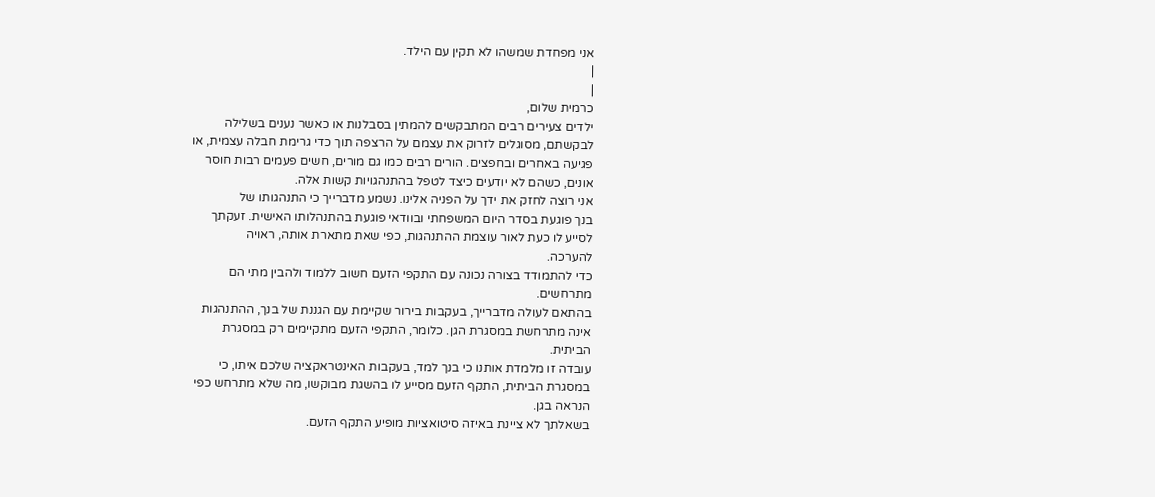אני מפחדת שמשהו לא תקין עם הילד.
|
|
כרמית שלום,
ילדים צעירים רבים המתבקשים להמתין בסבלנות או כאשר נענים בשלילה
לבקשתם, מסוגלים לזרוק את עצמם על הרצפה תוך כדי גרימת חבלה עצמית, או
פגיעה באחרים ובחפצים. הורים רבים כמו גם מורים, חשים פעמים רבות חוסר
אונים, כשהם לא יודעים כיצד לטפל בהתנהגויות קשות אלה.
אני רוצה לחזק את ידך על הפניה אלינו. נשמע מדברייך כי התנהגותו של
בנך פוגעת בסדר היום המשפחתי ובוודאי פוגעת בהתנהלותו האישית. זעקתך
לסייע לו כעת לאור עוצמת ההתנהגות, כפי שאת מתארת אותה, ראויה
להערכה.
כדי להתמודד בצורה נכונה עם התקפי הזעם חשוב ללמוד ולהבין מתי הם
מתרחשים.
בהתאם לעולה מדברייך, בעקבות בירור שקיימת עם הגננת של בנך, ההתנהגות
אינה מתרחשת במסגרת הגן. כלומר, התקפי הזעם מתקיימים רק במסגרת
הביתית.
עובדה זו מלמדת אותנו כי בנך למד, בעקבות האינטראקציה שלכם איתו, כי
במסגרת הביתית, התקף הזעם מסייע לו בהשגת מבוקשו, מה שלא מתרחש כפי
הנראה בגן.
בשאלתך לא ציינת באיזה סיטואציות מופיע התקף הזעם.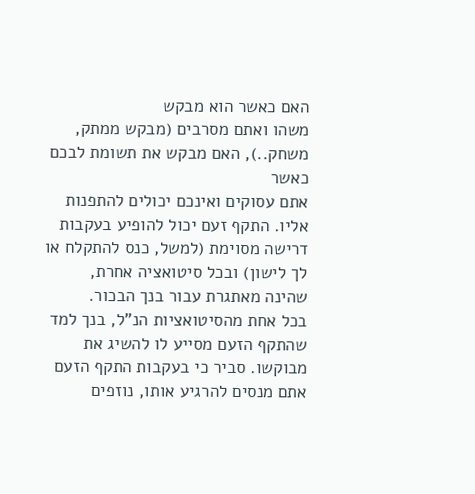האם כאשר הוא מבקש
משהו ואתם מסרבים (מבקש ממתק, משחק..), האם מבקש את תשומת לבכם כאשר
אתם עסוקים ואינכם יכולים להתפנות אליו. התקף זעם יכול להופיע בעקבות
דרישה מסוימת (למשל, כנס להתקלח או לך לישון) ובכל סיטואציה אחרת,
שהינה מאתגרת עבור בנך הבכור.
בכל אחת מהסיטואציות הנ"ל, בנך למד שהתקף הזעם מסייע לו להשיג את
מבוקשו. סביר כי בעקבות התקף הזעם אתם מנסים להרגיע אותו, נוזפים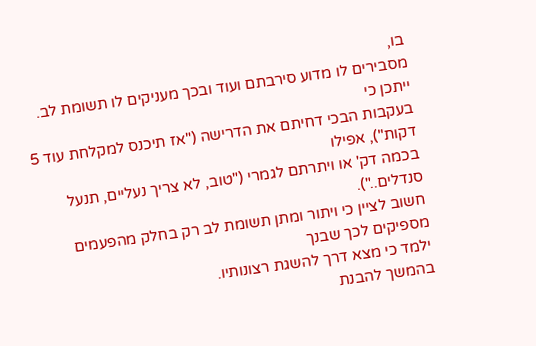בו,
מסבירים לו מדוע סירבתם ועוד ובכך מעניקים לו תשומת לב. ייתכן כי
בעקבות הבכי דחיתם את הדרישה ("אז תיכנס למקלחת עוד 5 דקות"), אפילו
בכמה דק' או ויתרתם לגמרי ("טוב, לא צריך נעליים, תנעל סנדלים..").
חשוב לציין כי ויתור ומתן תשומת לב רק בחלק מהפעמים מספיקים לכך שבנך
ילמד כי מצא דרך להשגת רצונותיו.
בהמשך להבנת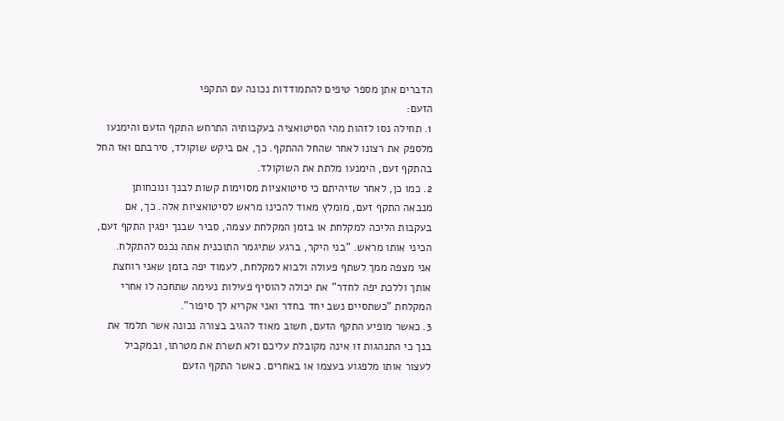הדברים אתן מספר טיפים להתמודדות נכונה עם התקפי
הזעם:
1. תחילה נסו לזהות מהי הסיטואציה בעקבותיה התרחש התקף הזעם והימנעו
מלספק את רצונו לאחר שהחל ההתקף. כך, אם ביקש שוקולד, סירבתם ואז החל
בהתקף זעם, הימנעו מלתת את השוקולד.
2. כמו כן, לאחר שזיהיתם כי סיטואציות מסוימות קשות לבנך ונוכחותן
מנבאה התקף זעם, מומלץ מאוד להכינו מראש לסיטואציות אלה. כך, אם
בעקבות הליכה למקלחת או בזמן המקלחת עצמה, סביר שבנך יפגין התקף זעם,
הכיני אותו מראש. "בני היקר, ברגע שתיגמר התוכנית אתה נכנס להתקלח.
אני מצפה ממך לשתף פעולה ולבוא למקלחת, לעמוד יפה בזמן שאני רוחצת
אותך וללכת יפה לחדר" את יכולה להוסיף פעילות נעימה שתחכה לו אחרי
המקלחת "כשתסיים נשב יחד בחדר ואני אקריא לך סיפור".
3. כאשר מופיע התקף הזעם, חשוב מאוד להגיב בצורה נכונה אשר תלמד את
בנך כי התנהגות זו אינה מקובלת עליכם ולא תשרת את מטרתו, ובמקביל
לעצור אותו מלפגוע בעצמו או באחרים. כאשר התקף הזעם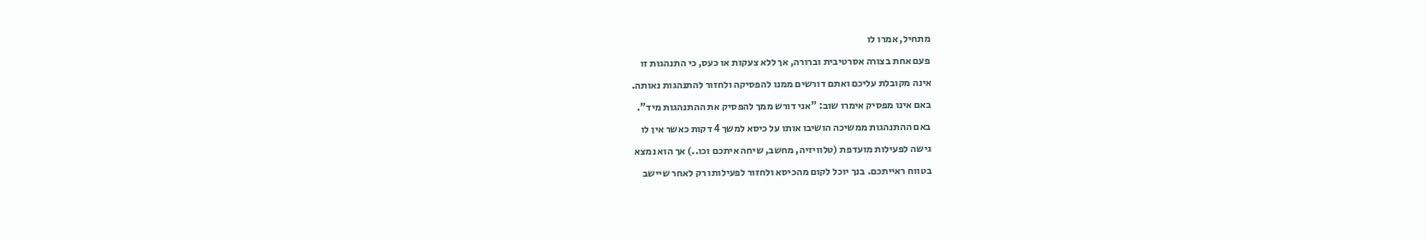מתחיל, אמרו לו
פעם אחת בצורה אסרטיבית וברורה, אך ללא צעקות או כעס, כי התנהגות זו
אינה מקובלת עליכם ואתם דורשים ממנו להפסיקה ולחזור להתנהגות נאותה.
באם אינו מפסיק אימרו שוב: "אני דורש ממך להפסיק את ההתנהגות מיד".
באם ההתנהגות ממשיכה הושיבו אותו על כיסא למשך 4 דקות כאשר אין לו
גישה לפעילות מועדפת (טלוויזיה, מחשב, שיחה איתכם וכו..) אך הוא נמצא
בטווח ראייתכם. בנך יוכל לקום מהכיסא ולחזור לפעילותו רק לאחר שיישב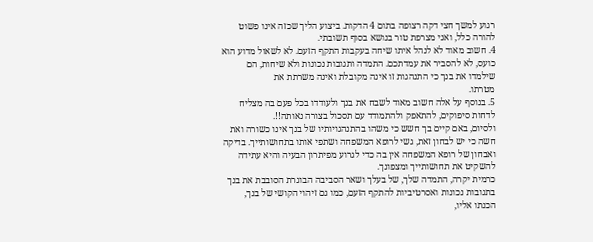רגוע למשך חצי דקה רצופה בתום 4 הדקות. ביצוע הליך שכזה אינו פשוט
להורה כלל, ואני מצרפת טור בנושא בסוף תשובתי.
4. חשוב מאוד לא לנהל איתו שיחה בעקבות התקף הזעם. לא לשאול מדוע הוא
כועס, לא להסביר את עמדתכם. התמדה ותגובות נכונות ולא שיחות, הם
שילמדו את בנך כי התנהגות זו אינה מקובלת ואינה משרתת את
מטרתו.
5. בנוסף על אלה חשוב מאוד לשבח את בנך ולעודדו בכל פעם בה מצליח
לדחות סיפוקים, להתאפק ולהתמודד עם תסכול בצורה נאותה!!.
ולסיום, באם קיים בך חשש כי משהו בהתנהגויותיו של בנך אינו כשורה ואת
חשה כי יש לבחון זאת, גשי לרופא המשפחה ושתפי אותו בתחושותייך. בדיקה
ואבחון של רופא המשפחה אין בה כדי לגרוע מפיתרון הבעיה והיא עתידה
להשקיט את תחושותייך ומצפונך.
כרמית יקרה, התמדה שלך, של בעלך ושאר הסביבה הבוגרת הסובבת את בנך
בתגובות נכונות ואסרטיביות להתקף הזעם, כמו גם זיהוי הקושי של בנך,
הכנתו אליו,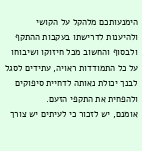הימנעותכם מלהקל על הקושי ולהיענות לדרישתו בעקבות ההתקף
ולבסוף והחשוב מכל חיזוקו ושיבוחו על כל התמודדות ראויה, עתידים לסגל
לבנך יכולת נאותה לדחיית סיפוקים ולהפחית את התקפי הזעם.
אומנם, יש לזכור כי לעיתים יש צורך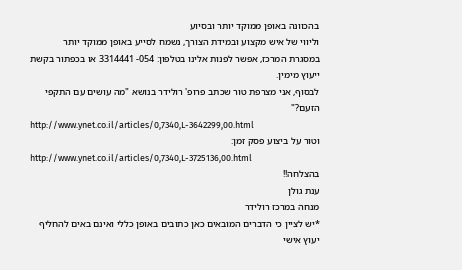בהכוונה באופן ממוקד יותר ובסיוע
וליווי של איש מקצוע ובמידת הצורך, נשמח לסייע באופן ממוקד יותר
במסגרת המרכז, אפשר לפנות אלינו בטלפון: 054- 3314441 או בכפתור בקשת
ייעוץ מימין.
לבסוף, אני מצרפת טור שכתב פרופ' רולידר בנושא "מה עושים עם התקפי
הזעם?"
http://www.ynet.co.il/articles/0,7340,L-3642299,00.html
וטור על ביצוע פסק זמן:
http://www.ynet.co.il/articles/0,7340,L-3725136,00.html
בהצלחה!!
ענת גולן
מנחה במרכז רולידר
*יש לציין כי הדברים המובאים כאן כתובים באופן כללי ואינם באים להחליף
יעוץ אישי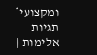ומקצועי*
תגיות
אלימות |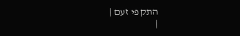התקפי זעם |
|